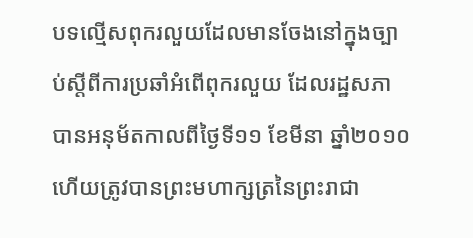បទល្មើសពុករលួយដែលមានចែងនៅក្នុងច្បាប់ស្តីពីការប្រឆាំអំពើពុករលួយ ដែលរដ្ឋសភាបានអនុម័តកាលពីថ្ងៃទី១១ ខែមីនា ឆ្នាំ២០១០ ហើយត្រូវបានព្រះមហាក្សត្រនៃព្រះរាជា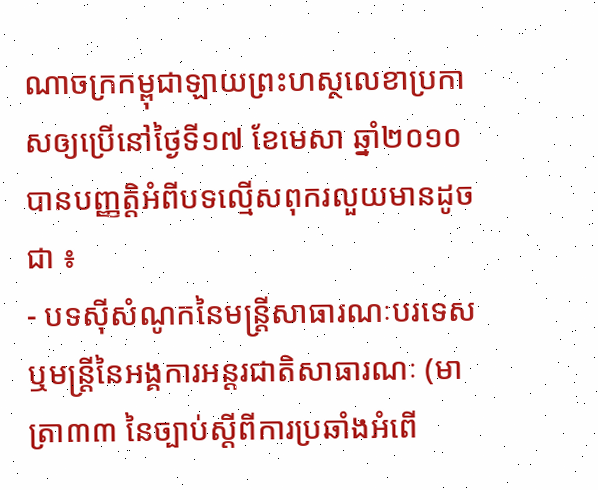ណាចក្រកម្ពុជាឡាយព្រះហស្ថលេខាប្រកាសឲ្យប្រើនៅថ្ងៃទី១៧ ខែមេសា ឆ្នាំ២០១០ បានបញ្ញត្តិអំពីបទល្មើសពុករលួយមានដូចជា ៖
- បទស៊ីសំណូកនៃមន្ត្រីសាធារណៈបរទេស ឬមន្រ្តីនៃអង្គការអន្តរជាតិសាធារណៈ (មាត្រា៣៣ នៃច្បាប់ស្តីពីការប្រឆាំងអំពើ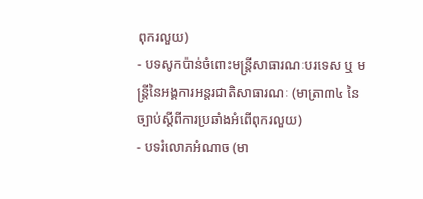ពុករលួយ)
- បទសូកប៉ាន់ចំពោះមន្ត្រីសាធារណៈបរទេស ឬ មន្ត្រីនៃអង្គការអន្តរជាតិសាធារណៈ (មាត្រា៣៤ នៃច្បាប់ស្តីពីការប្រឆាំងអំពើពុករលួយ)
- បទរំលោភអំណាច (មា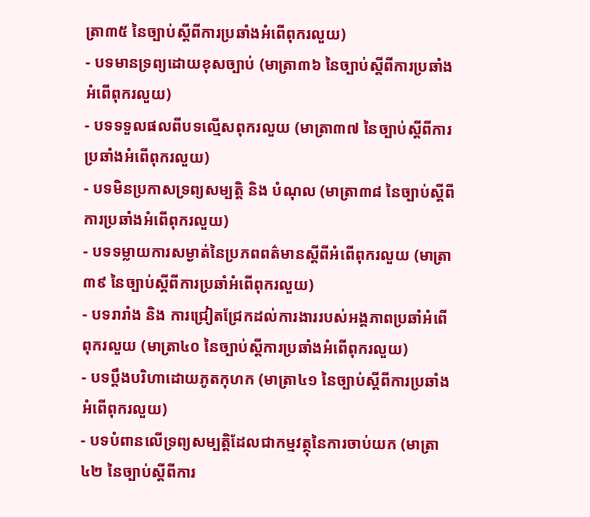ត្រា៣៥ នៃច្បាប់ស្តីពីការប្រឆាំងអំពើពុករលួយ)
- បទមានទ្រព្យដោយខុសច្បាប់ (មាត្រា៣៦ នៃច្បាប់ស្តីពីការប្រឆាំងអំពើពុករលួយ)
- បទទទួលផលពីបទល្មើសពុករលួយ (មាត្រា៣៧ នៃច្បាប់ស្តីពីការប្រឆាំងអំពើពុករលួយ)
- បទមិនប្រកាសទ្រព្យសម្បត្តិ និង បំណុល (មាត្រា៣៨ នៃច្បាប់ស្តីពីការប្រឆាំងអំពើពុករលួយ)
- បទទម្លាយការសម្ងាត់នៃប្រភពពត៌មានស្តីពីអំពើពុករលួយ (មាត្រា៣៩ នៃច្បាប់ស្តីពីការប្រឆាំអំពើពុករលួយ)
- បទរារាំង និង ការជ្រៀតជ្រែកដល់ការងាររបស់អង្គភាពប្រឆាំអំពើពុករលួយ (មាត្រា៤០ នៃច្បាប់ស្ដីការប្រឆាំងអំពើពុករលួយ)
- បទប្តឹងបរិហាដោយភូតកុហក (មាត្រា៤១ នៃច្បាប់ស្តីពីការប្រឆាំងអំពើពុករលួយ)
- បទបំពានលើទ្រព្យសម្បត្តិដែលជាកម្មវត្ថុនៃការចាប់យក (មាត្រា៤២ នៃច្បាប់ស្តីពីការ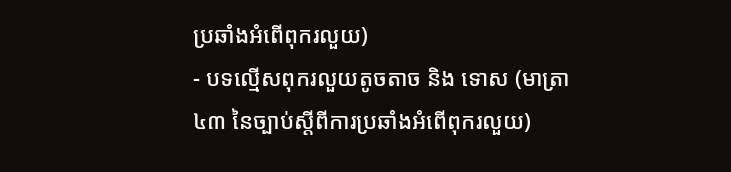ប្រឆាំងអំពើពុករលួយ)
- បទល្មើសពុករលួយតូចតាច និង ទោស (មាត្រា៤៣ នៃច្បាប់ស្តីពីការប្រឆាំងអំពើពុករលួយ)